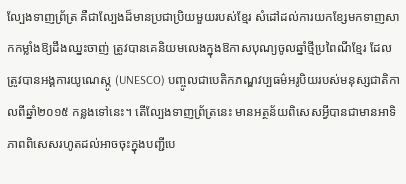ល្បែងទាញព្រ័ត្រ គឺជាល្បែងដ៏មានប្រជាប្រិយមួយរបស់ខ្មែរ សំដៅដល់ការយកខ្សែមកទាញសាកកម្លាំងឱ្យដឹងឈ្នះចាញ់ ត្រូវបានគេនិយមលេងក្នុងឱកាសបុណ្យចូលឆ្នាំថ្មីប្រពៃណីខ្មែរ ដែលត្រូវបានអង្គការយូណេស្កូ (UNESCO) បញ្ចូលជាបេតិកភណ្ឌវប្បធម៌អរូបិយរបស់មនុស្សជាតិកាលពីឆ្នាំ២០១៥ កន្លងទៅនេះ។ តើល្បែងទាញព្រ័ត្រនេះ មានអត្ថន័យពិសេសអ្វីបានជាមានអាទិភាពពិសេសរហូតដល់អាចចុះក្នុងបញ្ជីបេ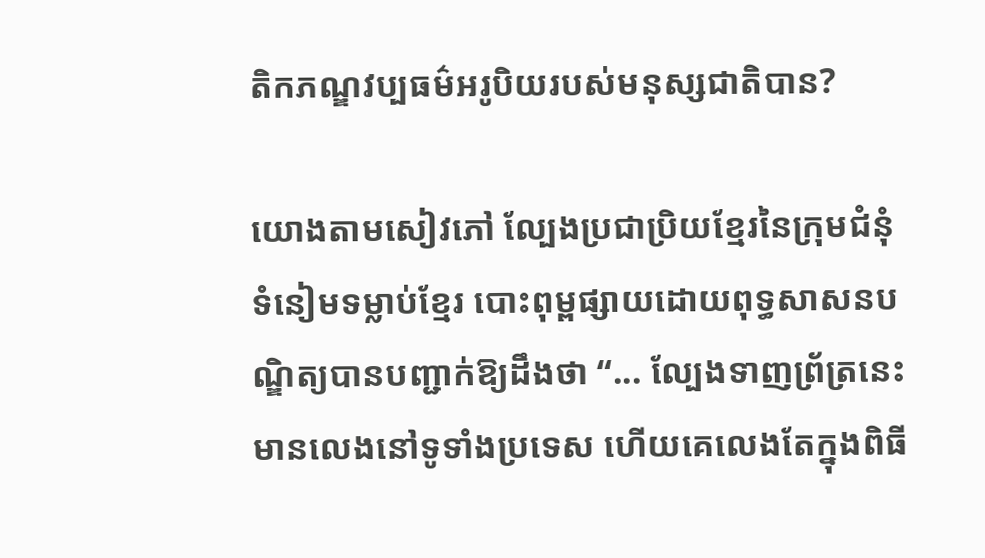តិកភណ្ឌវប្បធម៌អរូបិយរបស់មនុស្សជាតិបាន?

យោងតាមសៀវភៅ ល្បែងប្រជាប្រិយខ្មែរនៃក្រុមជំនុំទំនៀមទម្លាប់ខ្មែរ បោះពុម្ពផ្សាយដោយពុទ្ធសាសនបណ្ឌិត្យបានបញ្ជាក់ឱ្យដឹងថា “... ល្បែងទាញព្រ័ត្រនេះមានលេងនៅទូទាំងប្រទេស ហើយគេលេងតែក្នុងពិធី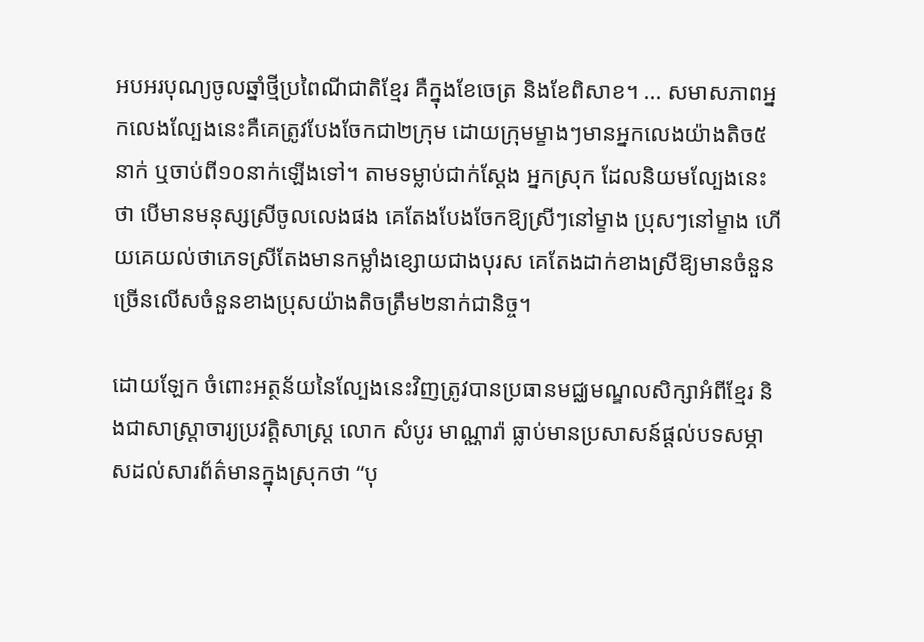អបអរបុណ្យចូលឆ្នាំថ្មីប្រពៃណីជាតិខ្មែរ គឺក្នុងខែចេត្រ និងខែពិសាខ។ ... សមាសភាពអ្នកលេងល្បែងនេះគឺគេត្រូវបែងចែកជា២ក្រុម ដោយក្រុមម្ខាងៗមានអ្នកលេងយ៉ាងតិច៥នាក់ ឬចាប់ពី១០នាក់ឡើងទៅ។ តាមទម្លាប់ជាក់ស្ដែង អ្នកស្រុក ដែលនិយមល្បែងនេះថា បើមានមនុស្សស្រីចូលលេងផង គេតែងបែងចែកឱ្យស្រីៗនៅម្ខាង ប្រុសៗនៅម្ខាង ហើយគេយល់ថាភេទស្រីតែងមានកម្លាំងខ្សោយជាងបុរស គេតែងដាក់ខាងស្រីឱ្យមានចំនួនច្រើនលើសចំនួនខាងប្រុសយ៉ាងតិចត្រឹម២នាក់ជានិច្ច។

ដោយឡែក ចំពោះអត្ថន័យនៃល្បែងនេះវិញត្រូវបានប្រធានមជ្ឈមណ្ឌលសិក្សាអំពីខ្មែរ និងជាសាស្ត្រាចារ្យប្រវត្តិសាស្ត្រ លោក សំបូរ មាណ្ណារ៉ា ធ្លាប់មានប្រសាសន៍ផ្ដល់បទសម្ភាសដល់សារព័ត៌មានក្នុងស្រុកថា “បុ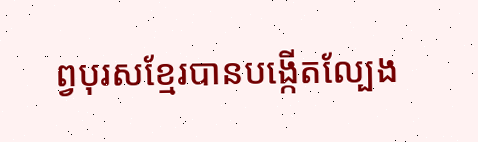ព្វបុរសខ្មែរបានបង្កើតល្បែង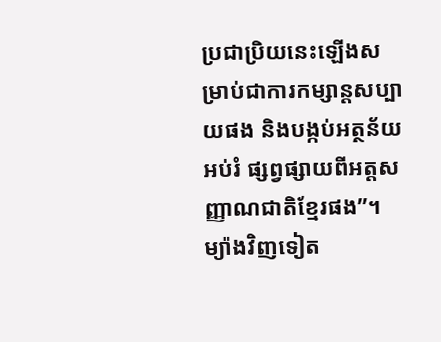ប្រជាប្រិយនេះឡើងសម្រាប់ជាការកម្សាន្តសប្បាយផង និងបង្កប់អត្ថន័យអប់រំ ផ្សព្វផ្សាយពីអត្តសញ្ញាណជាតិខ្មែរផង”។ ម្យ៉ាងវិញទៀត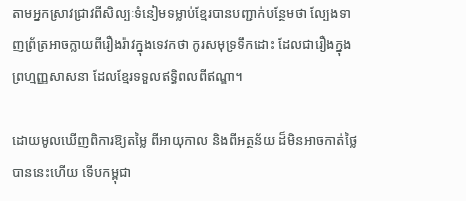តាមអ្នកស្រាវជ្រាវពីសិល្បៈទំនៀមទម្លាប់ខ្មែរបានបញ្ជាក់បន្ថែមថា ល្បែងទាញព្រ័ត្រអាចក្លាយពីរឿងរ៉ាវក្នុងទេវកថា កូរសមុទ្រទឹកដោះ ដែលជារឿងក្នុងព្រហ្មញ្ញសាសនា ដែលខ្មែរទទួលឥទ្ធិពលពីឥណ្ឌា។

ដោយមូលឃើញពិការឱ្យតម្លៃ ពីអាយុកាល និងពីអត្ថន័យ ដ៏មិនអាចកាត់ថ្លៃបាននេះហើយ ទើបកម្ពុជា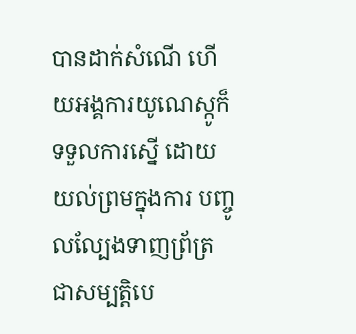បានដាក់សំណើ ហើយអង្គការយូណេស្កូក៏ទទួលការស្នើ ដោយយល់ព្រមក្នុងការ បញ្ចូលល្បែងទាញព្រ័ត្រជាសម្បត្តិបេ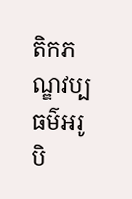តិកភណ្ឌវប្បធម៌អរូបិ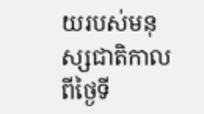យរបស់មនុស្សជាតិកាលពីថ្ងៃទី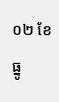០២ ខែធ្នូ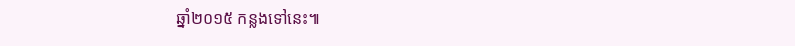ឆ្នាំ២០១៥ កន្លងទៅនេះ៕